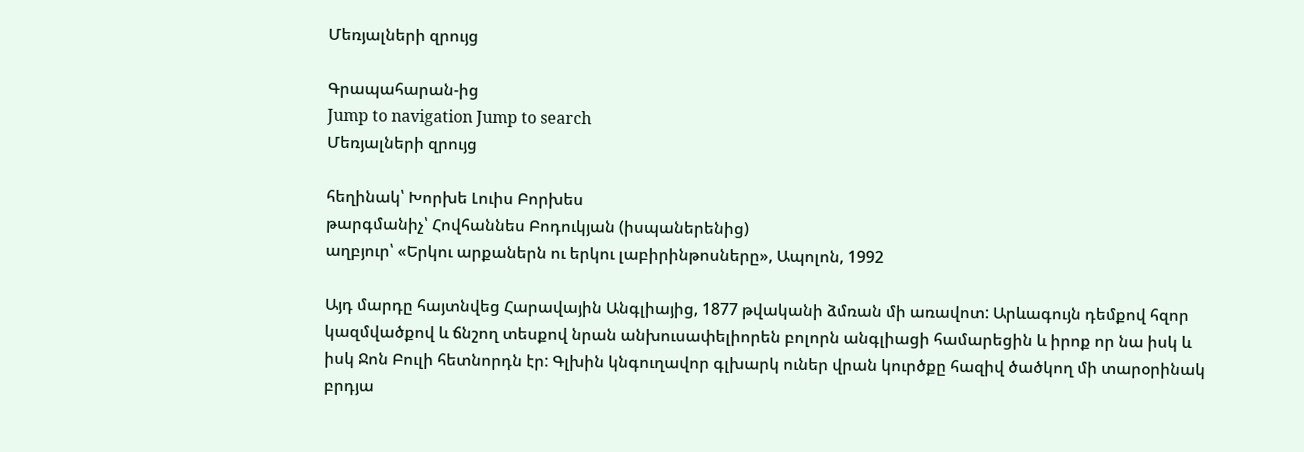Մեռյալների զրույց

Գրապահարան-ից
Jump to navigation Jump to search
Մեռյալների զրույց

հեղինակ՝ Խորխե Լուիս Բորխես
թարգմանիչ՝ Հովհաննես Բոդուկյան (իսպաներենից)
աղբյուր՝ «Երկու արքաներն ու երկու լաբիրինթոսները», Ապոլոն, 1992

Այդ մարդը հայտնվեց Հարավային Անգլիայից, 1877 թվականի ձմռան մի առավոտ: Արևագույն դեմքով հզոր կազմվածքով և ճնշող տեսքով նրան անխուսափելիորեն բոլորն անգլիացի համարեցին և իրոք որ նա իսկ և իսկ Ջոն Բուլի հետնորդն էր: Գլխին կնգուղավոր գլխարկ ուներ վրան կուրծքը հազիվ ծածկող մի տարօրինակ բրդյա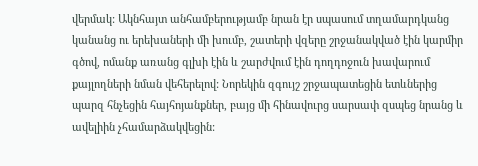վերմակ: Ակնհայտ անհամբերությամբ նրան էր սպասում տղամարդկանց կանանց ու երեխաների մի խումբ, շատերի վզերը շրջանակված էին կարմիր գծով, ոմանք առանց գլխի էին և շարժվում էին դողդոջուն խավարում քայլողների նման վեհերելով: Նորեկին զգույշ շրջապատեցին ետևներից պարզ հնչեցին հայհոյանքներ, բայց մի հինավուրց սարսափ զսպեց նրանց և ավելիին չհամարձակվեցին: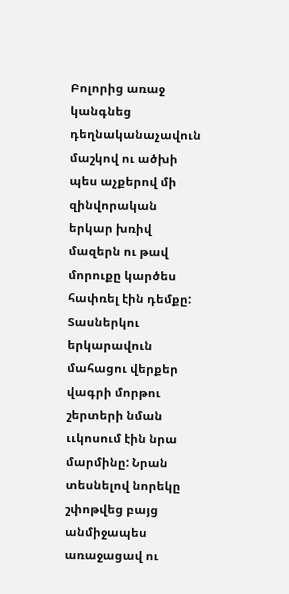Բոլորից առաջ կանգնեց դեղնականաչավուն մաշկով ու ածխի պես աչքերով մի զինվորական երկար խռիվ մազերն ու թավ մորուքը կարծես հափռել էին դեմքը: Տասներկու երկարավուն մահացու վերքեր վագրի մորթու շերտերի նման ււկոսում էին նրա մարմինը: Նրան տեսնելով նորեկը շփոթվեց բայց անմիջապես առաջացավ ու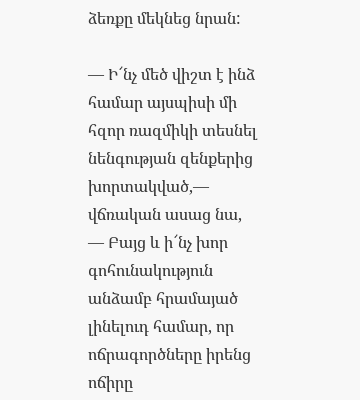ձեռքը մեկնեց նրան:

— Ի՜նչ մեծ վիշտ է ինձ համար այսպիսի մի հզոր ռազմիկի տեսնել նենգության զենքերից խորտակված,— վճռական ասաց նա, — Բայց և ի՜նչ խոր գոհունակություն անձամբ հրամայած լինելուդ համար, որ ոճրագործները իրենց ոճիրը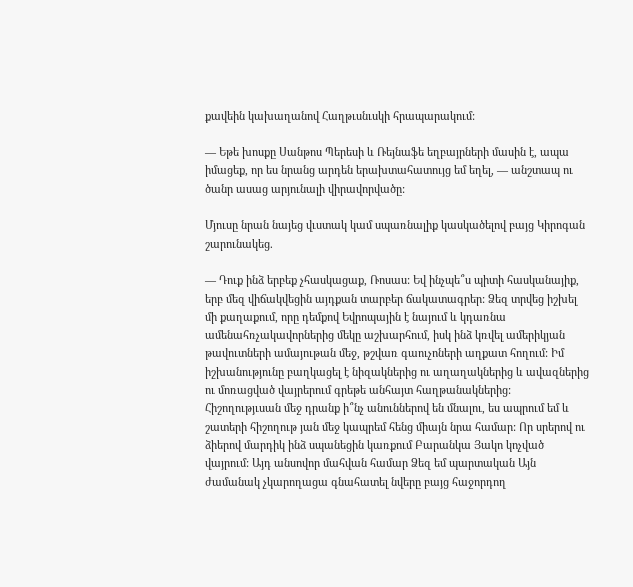քավեին կախաղանով Հաղթւսնւսկի հրապարակում:

— Եթե խոսքը Սանթոս Պերեսի և Ռեյնաֆե եղբայրների մասին է, ապա իմացեք, որ ես նրանց արդեն երախտահատույց եմ եղել, — անշտապ ու ծանր ասաց արյունալի վիրավորվածը:

Մյուսը նրան նայեց վւստակ կամ սպառնալիք կասկածելով բայց Կիրոգան շարունակեց.

— Դուք ինձ երբեք չհասկացաք, Ռոսաս: Եվ ինչպե՞ս պիտի հասկանայիք, երբ մեզ վիճակվեցին այդքան տարբեր ճակատագրեր: Ձեզ տրվեց իշխել մի քաղաքում, որը դեմքով Եվրոպային է նայում և կդառնա ամենահռչակավորներից մեկը աշխարհում, իսկ ինձ կռվել ամերիկյան թավուտների ամայութան մեջ, թշվառ գաուչոների աղքատ հողում: Իմ իշխանությունը բաղկացել է նիզակներից ու աղաղակներից և ավազներից ու մոռացված վայրերում գրեթե անհայտ հաղթանակներից: Հիշողությւսան մեջ դրանք ի՞նչ անուններով են մնալու, ես ապրում եմ և շատերի հիշողութ յան մեջ կապրեմ հենց միայն նրա համար: Որ սրերով ու ձիերով մարդիկ ինձ սպանեցին կառքում Բարանկա Յակո կոչված վայրում: Այդ անսովոր մահվան համար Ձեզ եմ պարտական Այն ժամանակ չկարողացա գնահատել նվերը բայց հաջորդող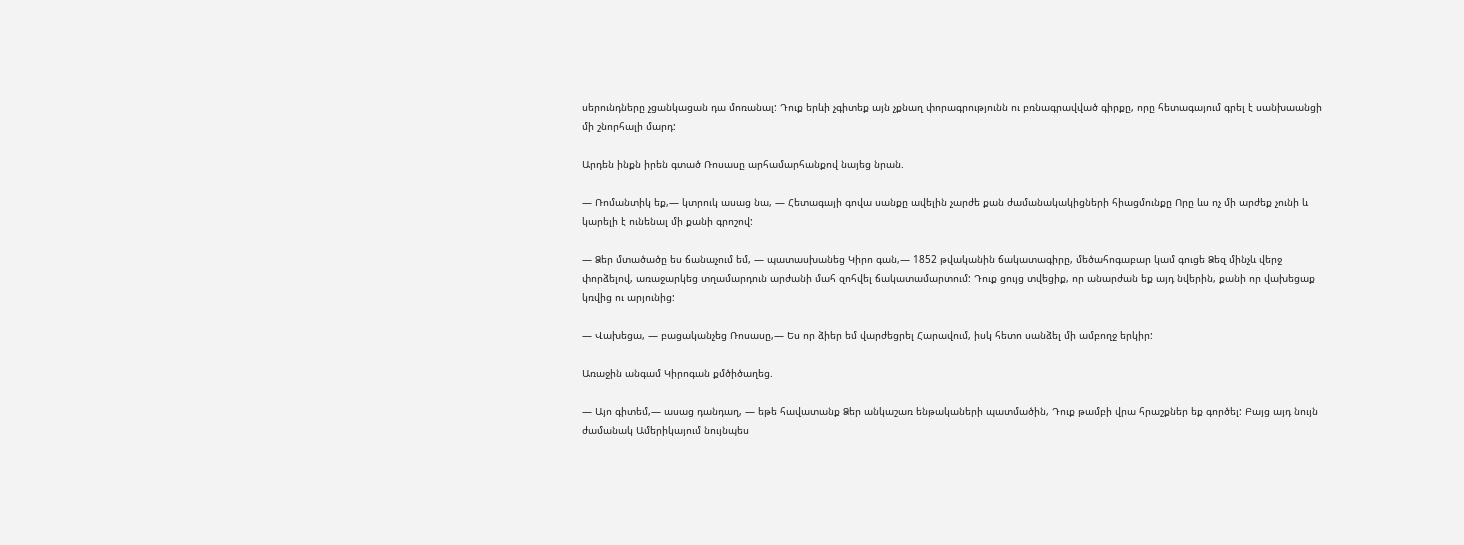սերունդները չցանկացան դա մոռանալ: Դուք երևի չգիտեք այն չքնաղ փորագրությունն ու բռնագրավված գիրքը, որը հետագայում գրել է սանխաանցի մի շնորհալի մարդ:

Արդեն ինքն իրեն գտած Ռոսասը արհամարհանքով նայեց նրան.

— Ռոմանտիկ եք,— կտրուկ ասաց նա, — Հետագայի գովա սանքը ավելին չարժե քան ժամանակակիցների հիացմունքը Որը ևս ոչ մի արժեք չունի և կարելի է ունենալ մի քանի գրոշով:

— Ձեր մտածածը ես ճանաչում եմ, — պատասխանեց Կիրո գան,— 1852 թվականին ճակատագիրը, մեծահոգաբար կամ գուցե Ձեզ մինչև վերջ փորձելով, առաջարկեց տղամարդուն արժանի մահ զոհվել ճակատամարտում: Դուք ցույց տվեցիք, որ անարժան եք այդ նվերին, քանի որ վախեցաք կռվից ու արյունից:

— Վախեցա, — բացականչեց Ռոսասը,— Ես որ ձիեր եմ վարժեցրել Հարավում, իսկ հետո սանձել մի ամբողջ երկիր:

Առաջին անգամ Կիրոգան քմծիծաղեց.

— Այո գիտեմ,— ասաց դանդաղ, — եթե հավատանք Ձեր անկաշառ ենթակաների պատմածին, Դուք թամբի վրա հրաշքներ եք գործել: Բայց այդ նույն ժամանակ Ամերիկայում նույնպես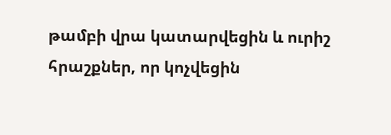թամբի վրա կատարվեցին և ուրիշ հրաշքներ, որ կոչվեցին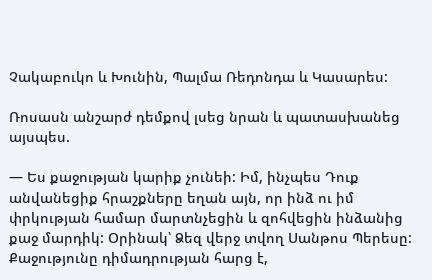Չակաբուկո և Խունին, Պալմա Ռեդոնդա և Կասարես:

Ռոսասն անշարժ դեմքով լսեց նրան և պատասխանեց այսպես.

— Ես քաջության կարիք չունեի: Իմ, ինչպես Դուք անվանեցիք հրաշքները եղան այն, որ ինձ ու իմ փրկության համար մարտնչեցին և զոհվեցին ինձանից քաջ մարդիկ: Օրինակ՝ Ձեզ վերջ տվող Սանթոս Պերեսը: Քաջությունը դիմադրության հարց է,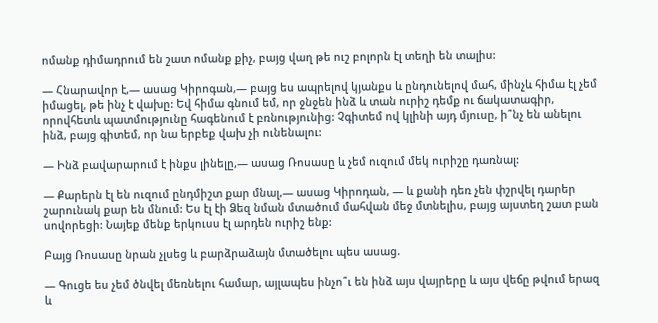ոմանք դիմադրում են շատ ոմանք քիչ, բայց վաղ թե ուշ բոլորն էլ տեղի են տալիս:

— Հնարավոր է,— ասաց Կիրոգան,— բայց ես ապրելով կյանքս և ընդունելով մահ, մինչև հիմա էլ չեմ իմացել, թե ինչ է վախը: Եվ հիմա գնում եմ, որ ջնջեն ինձ և տան ուրիշ դեմք ու ճակատագիր, որովհետև պատմությունը հագենում է բռնությունից: Չգիտեմ ով կլինի այդ մյուսը, ի՞նչ են անելու ինձ, բայց գիտեմ, որ նա երբեք վախ չի ունենալու:

— Ինձ բավարարում է ինքս լինելը,— ասաց Ռոսասը և չեմ ուզում մեկ ուրիշը դառնալ:

— Քարերն էլ են ուզում ընդմիշտ քար մնալ,— ասաց Կիրոդան, — և քանի դեռ չեն փշրվել դարեր շարունակ քար են մնում: Ես էլ էի Ձեզ նման մտածում մահվան մեջ մտնելիս, բայց այստեղ շատ բան սովորեցի: Նայեք մենք երկուսս էլ արդեն ուրիշ ենք:

Բայց Ռոսասը նրան չլսեց և բարձրաձայն մտածելու պես ասաց.

— Գուցե ես չեմ ծնվել մեռնելու համար, այլապես ինչո՞ւ են ինձ այս վայրերը և այս վեճը թվում երազ և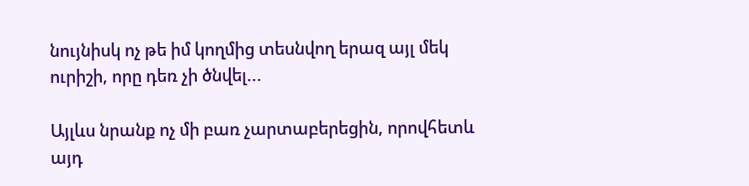նույնիսկ ոչ թե իմ կողմից տեսնվող երազ այլ մեկ ուրիշի, որը դեռ չի ծնվել...

Այլևս նրանք ոչ մի բառ չարտաբերեցին, որովհետև այդ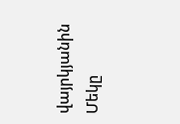վայրկյանին Մեկը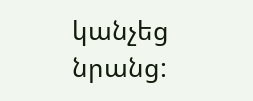կանչեց նրանց: